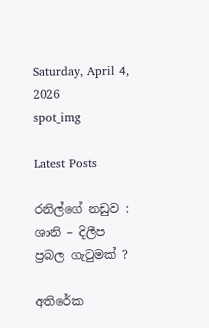Saturday, April 4, 2026
spot_img

Latest Posts

රනිල්ගේ නඩුව : ශානි – දිලීප ප්‍රබල ගැටුමක් ?

අතිරේක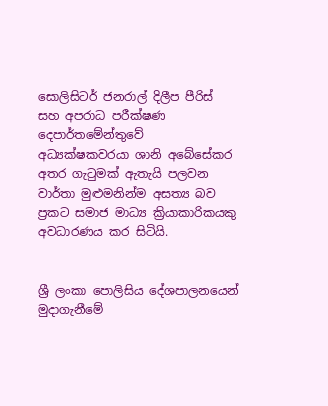සොලිසිටර් ජනරාල් දිලීප පීරිස් සහ අපරාධ පරීක්ෂණ දෙපාර්තමේන්තුවේ අධ්‍යක්ෂකවරයා ශානි අබේසේකර අතර ගැටුමක් ඇතැයි පලවන වාර්තා මුළුමනින්ම අසත්‍ය බව ප්‍රකට සමාජ මාධ්‍ය ක්‍රියාකාරිකයකු අවධාරණය කර සිටියි.


ශ්‍රී ලංකා පොලිසිය දේශපාලනයෙන් මුදාගැනීමේ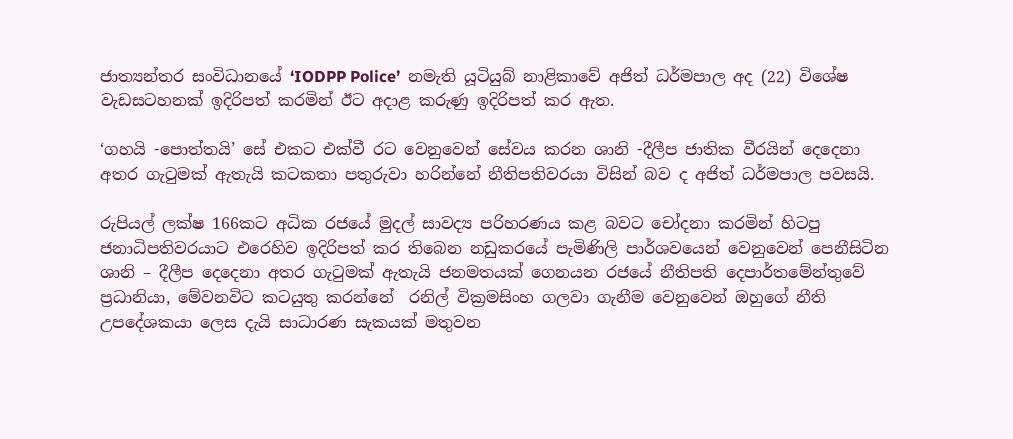ජාත්‍යන්තර සංවිධානයේ ‘IODPP Police’  නමැති යූටියුබ් නාළිකාවේ අජිත් ධර්මපාල අද (22) විශේෂ වැඩසටහනක් ඉදිරිපත් කරමින් ඊට අදාළ කරුණු ඉදිරිපත් කර ඇත.

‘ගහයි -පොත්තයි’ සේ එකට එක්වී රට වෙනුවෙන් සේවය කරන ශානි -දීලීප ජාතික වීරයින් දෙදෙනා අතර ගැටුමක් ඇතැයි කටකතා පතුරුවා හරින්නේ නීතිපතිවරයා විසින් බව ද අජිත් ධර්මපාල පවසයි.

රුපියල් ලක්ෂ 166කට අධික රජයේ මුදල් සාවද්‍ය පරිහරණය කළ බවට චෝදනා කරමින් හිටපු ජනාධිපතිවරයාට එරෙහිව ඉදිරිපත් කර තිබෙන නඩුකරයේ පැමිණිලි පාර්ශවයෙන් වෙනුවෙන් පෙනීසිටින ශානි – දීලීප දෙදෙනා අතර ගැටුමක් ඇතැයි ජනමතයක් ගෙනයන රජයේ නීතිපති දෙපාර්තමේන්තුවේ ප්‍රධානියා, මේවනවිට කටයුතු කරන්නේ  රනිල් වික්‍රමසිංහ ගලවා ගැනීම වෙනුවෙන් ඔහුගේ නීති උපදේශකයා ලෙස දැයි සාධාරණ සැකයක් මතුවන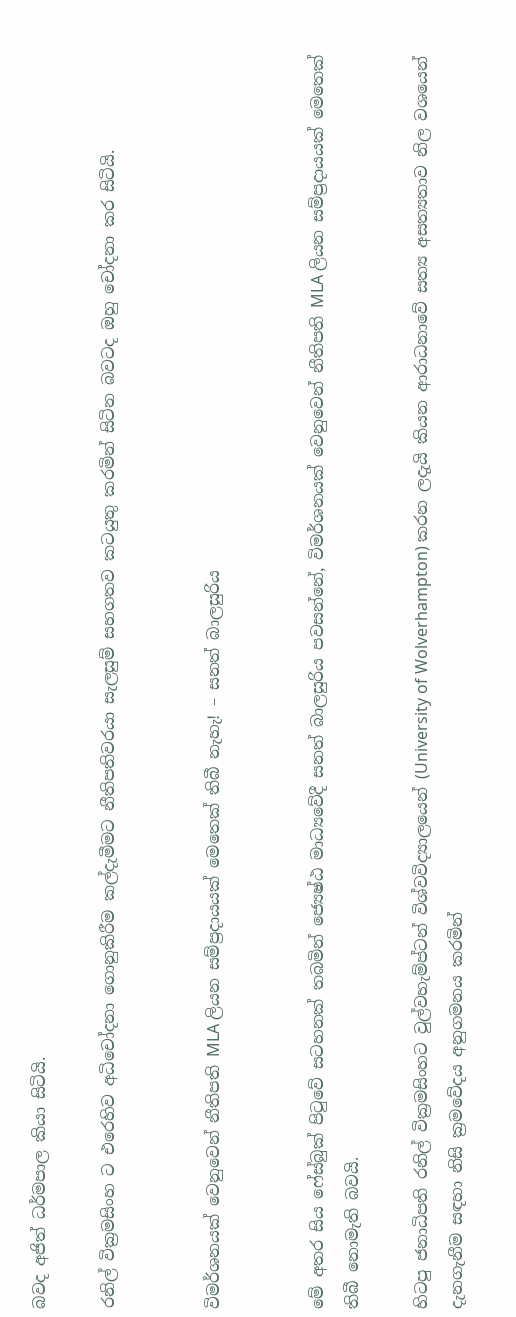බවද අජිත් ධර්මපාල කියා සිටියි.

රනිල් වික්‍රමසිංහ ට එරෙහිව අධිචෝදනා ගොනුකිරීම කල්දැමීමට නීතිපතිවරයා සැලසුම් සහගතව කටයුතු කරමින් සිටින බවටද ඔහු චෝදනා කර සිටියි.


විමර්ශනයක් වෙනුවෙන් නීතිපති MLA ලියන සම්ප්‍රදායයක් මෙතෙක් තිබී නැහැ! – සනත් බාලසුරිය


මේ අතර සිය ෆේස්බුක් පිටුවේ සටහනක් තබමින් ජ්‍යෙෂ්ඨ මාධ්‍යවේදී සනත් බාලසුරිය පවසන්නේ, විමර්ශනයක් වෙනුවෙන් නීතිපති MLA ලියන සම්ප්‍රදායයක් මෙතෙක් තිබී නොමැති බවයි.

හිටපු ජනාධිපති රනිල් වික්‍රමසිංහට වුල්වහැම්ප්ටන් විශ්වවිද්‍යාලයෙන් (University of Wolverhampton) කරන ලදැයි කියන ආරාධනාවේ සත්‍ය අසත්‍යතාව නිල වශයෙන් දැනගැනීම සඳහා නිසි ක්‍රමවේදය අනුගමනය කරමින්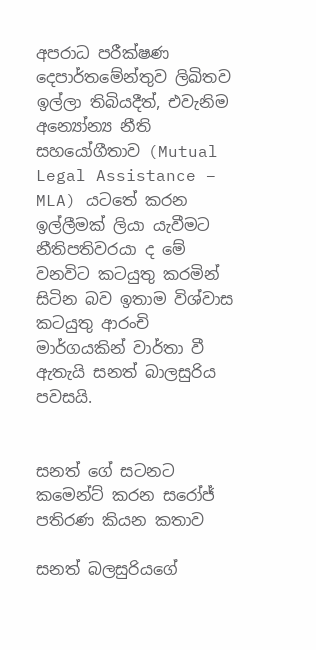අපරාධ පරීක්ෂණ දෙපාර්තමේන්තුව ලිඛිතව ඉල්ලා තිබියදීත්, එවැනිම අන්‍යෝන්‍ය නීති සහයෝගීතාව (Mutual Legal Assistance – MLA) යටතේ කරන ඉල්ලීමක් ලියා යැවීමට නීතිපතිවරයා ද මේ වනවිට කටයුතු කරමින් සිටින බව ඉතාම විශ්වාස කටයුතු ආරංචි මාර්ගයකින් වාර්තා වී ඇතැයි සනත් බාලසුරිය පවසයි.


සනත් ගේ සටනට කමෙන්ට් කරන සරෝජ් පතිරණ කියන කතාව

සනත් බලසුරියගේ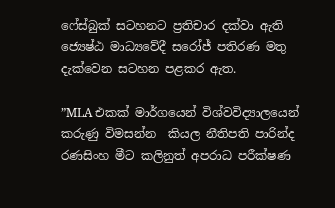ෆේස්බුක් සටහනට ප්‍රතිචාර දක්වා ඇති ජ්‍යෙෂ්ඨ මාධ්‍යවේදී සරෝජ් පතිරණ මතු දැක්වෙන සටහන පළකර ඇත.

”MLA එකක් මාර්ගයෙන් විශ්වවිද්‍යාලයෙන් කරුණු විමසන්න  කියල නීතිපති පාරින්ද රණසිංහ මීට කලිනුත් අපරාධ පරීක්ෂණ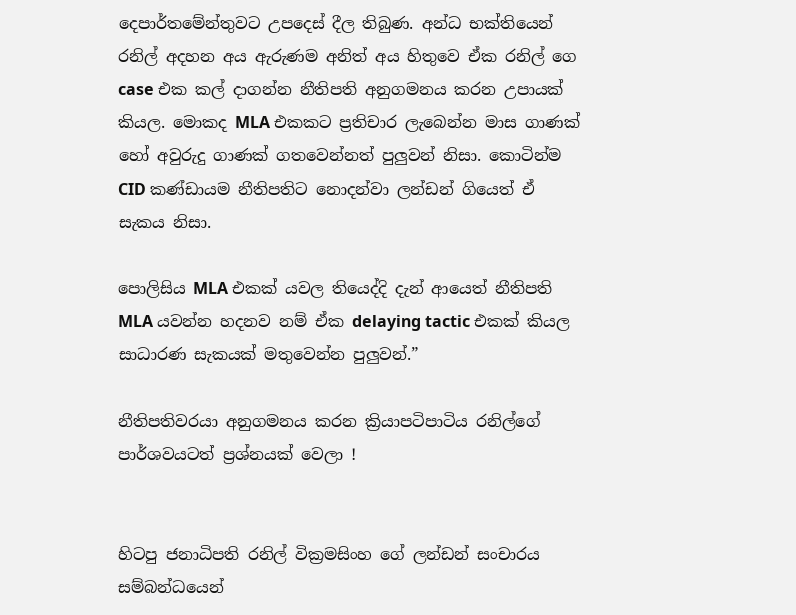දෙපාර්තමේන්තුවට උපදෙස් දීල තිබුණ. අන්ධ භක්තියෙන් රනිල් අදහන අය ඇරුණම අනිත් අය හිතුවෙ ඒක රනිල් ගෙ case එක කල් දාගන්න නීතිපති අනුගමනය කරන උපායක් කියල. මොකද MLA එකකට ප්‍රතිචාර ලැබෙන්න මාස ගාණක් හෝ අවුරුදු ගාණක් ගතවෙන්නත් පුලුවන් නිසා. කොටින්ම CID කණ්ඩායම නීතිපතිට නොදන්වා ලන්ඩන් ගියෙත් ඒ සැකය නිසා.

පොලිසිය MLA එකක් යවල තියෙද්දි දැන් ආයෙත් නීතිපති MLA යවන්න හදනව නම් ඒක delaying tactic එකක් කියල සාධාරණ සැකයක් මතුවෙන්න පුලුවන්.”

නීතිපතිවරයා අනුගමනය කරන ක්‍රියාපටිපාටිය රනිල්ගේ පාර්ශවයටත් ප්‍රශ්නයක් වෙලා !


හිටපු ජනාධිපති රනිල් වික්‍රමසිංහ ගේ ලන්ඩන් සංචාරය සම්බන්ධයෙන්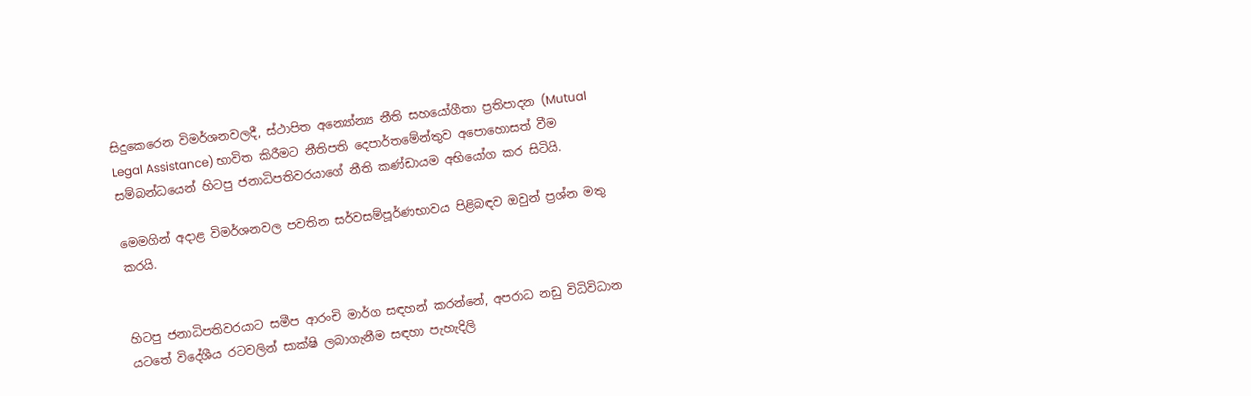සිදුකෙරෙන විමර්ශනවලදී, ස්ථාපිත අන්‍යෝන්‍ය නීති සහයෝගීතා ප්‍රතිපාදන (Mutual Legal Assistance) භාවිත කිරීමට නීතිපති දෙපාර්තමේන්තුව අපොහොසත් වීම සම්බන්ධයෙන් හිටපු ජනාධිපතිවරයාගේ නීති කණ්ඩායම අභියෝග කර සිටියි.

මෙමගින් අදාළ විමර්ශනවල පවතින සර්වසම්පූර්ණභාවය පිළිබඳව ඔවුන් ප්‍රශ්න මතු කරයි.


හිටපු ජනාධිපතිවරයාට සමීප ආරංචි මාර්ග සඳහන් කරන්නේ, අපරාධ නඩු විධිවිධාන යටතේ විදේශීය රටවලින් සාක්ෂි ලබාගැනීම සඳහා පැහැදිලි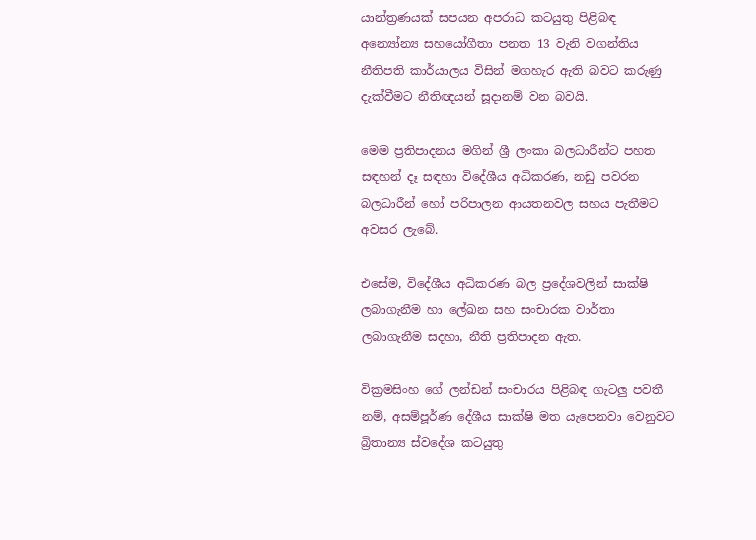යාන්ත්‍රණයක් සපයන අපරාධ කටයුතු පිළිබඳ අන්‍යෝන්‍ය සහයෝගීතා පනත 13 වැනි වගන්තිය නීතිපති කාර්යාලය විසින් මගහැර ඇති බවට කරුණු දැක්වීමට නීතිඥයන් සූදානම් වන බවයි.

මෙම ප්‍රතිපාදනය මගින් ශ්‍රී ලංකා බලධාරීන්ට පහත සඳහන් දෑ සඳහා විදේශීය අධිකරණ, නඩු පවරන බලධාරීන් හෝ පරිපාලන ආයතනවල සහය පැතීමට අවසර ලැබේ.

එසේම, විදේශීය අධිකරණ බල ප්‍රදේශවලින් සාක්ෂි ලබාගැනීම හා ලේඛන සහ සංචාරක වාර්තා ලබාගැනීම සදහා, නීති ප්‍රතිපාදන ඇත.

වික්‍රමසිංහ ගේ ලන්ඩන් සංචාරය පිළිබඳ ගැටලු පවතී නම්, අසම්පූර්ණ දේශීය සාක්ෂි මත යැපෙනවා වෙනුවට බ්‍රිතාන්‍ය ස්වදේශ කටයුතු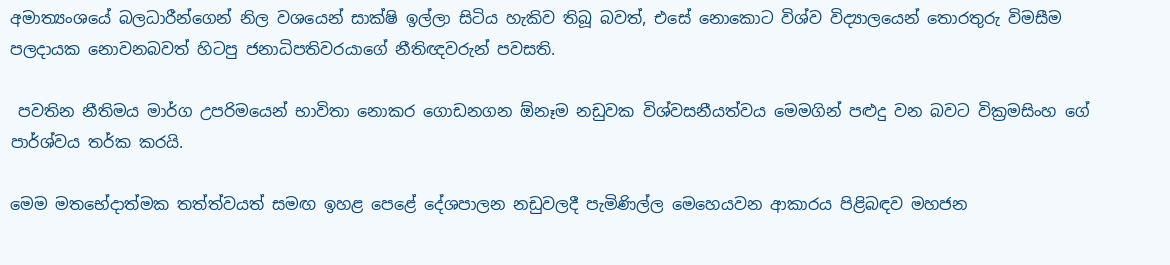අමාත්‍යංශයේ බලධාරීන්ගෙන් නිල වශයෙන් සාක්ෂි ඉල්ලා සිටිය හැකිව තිබූ බවත්, එසේ නොකොට විශ්ව විද්‍යාලයෙන් තොරතුරු විමසීම පලදායක නොවනබවත් හිටපු ජනාධිපතිවරයාගේ නීතිඥවරුන් පවසති.

 පවතින නීතිමය මාර්ග උපරිමයෙන් භාවිතා නොකර ගොඩනගන ඕනෑම නඩුවක විශ්වසනීයත්වය මෙමගින් පළුදු වන බවට වික්‍රමසිංහ ගේ පාර්ශ්වය තර්ක කරයි.

මෙම මතභේදාත්මක තත්ත්වයත් සමඟ ඉහළ පෙළේ දේශපාලන නඩුවලදී පැමිණිල්ල මෙහෙයවන ආකාරය පිළිබඳව මහජන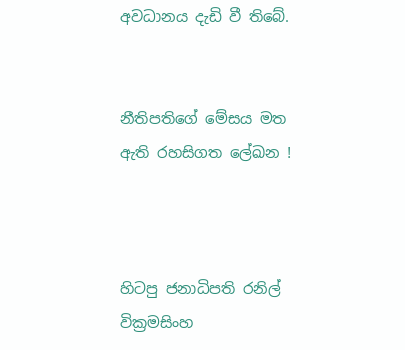අවධානය දැඩි වී තිබේ.


නීතිපතිගේ මේසය මත ඇති රහසිගත ලේඛන !



හිටපු ජනාධිපති රනිල් වික්‍රමසිංහ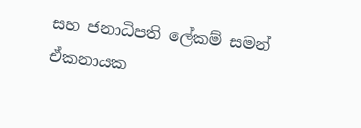සහ ජනාධිපති ලේකම් සමන් ඒකනායක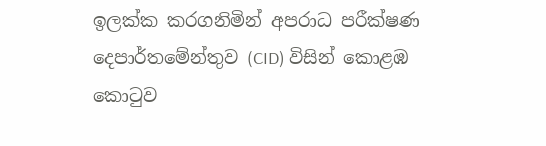ඉලක්ක කරගනිමින් අපරාධ පරීක්ෂණ දෙපාර්තමේන්තුව (CID) විසින් කොළඹ කොටුව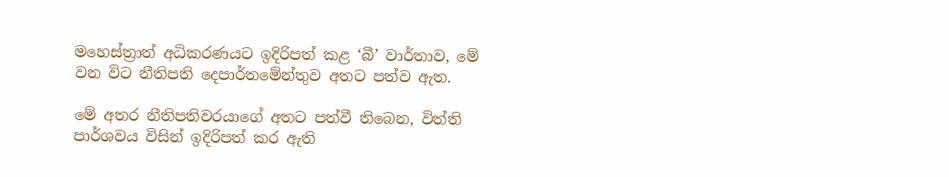මහෙස්ත්‍රාත් අධිකරණයට ඉදිරිපත් කළ ‘බී’ වාර්තාව, මේ වන විට නීතිපති දෙපාර්තමේන්තුව අතට පත්ව ඇත.

මේ අතර නීතිපතිවරයාගේ අතට පත්වී තිබෙන, විත්ති පාර්ශවය විසින් ඉදිරිපත් කර ඇති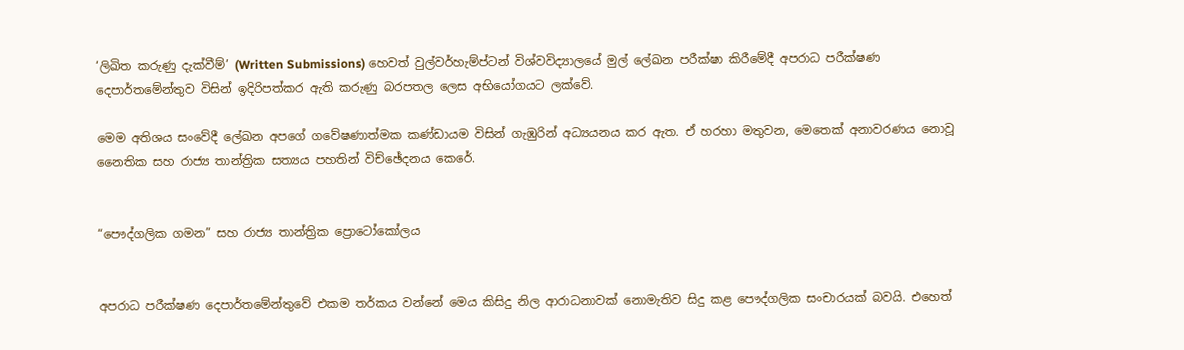‘ලිඛිත කරුණු දැක්වීම්’ (Written Submissions) හෙවත් වුල්වර්හැම්ප්ටන් විශ්වවිද්‍යාලයේ මුල් ලේඛන පරීක්ෂා කිරීමේදී අපරාධ පරීක්ෂණ දෙපාර්තමේන්තුව විසින් ඉදිරිපත්කර ඇති කරුණු බරපතල ලෙස අභියෝගයට ලක්වේ.

මෙම අතිශය සංවේදී ලේඛන අපගේ ගවේෂණාත්මක කණ්ඩායම විසින් ගැඹුරින් අධ්‍යයනය කර ඇත. ඒ හරහා මතුවන, මෙතෙක් අනාවරණය නොවූ  නෛතික සහ රාජ්‍ය තාන්ත්‍රික සත්‍යය පහතින් විච්ඡේදනය කෙරේ.


“පෞද්ගලික ගමන” සහ රාජ්‍ය තාන්ත්‍රික ප්‍රොටෝකෝලය


අපරාධ පරීක්ෂණ දෙපාර්තමේන්තුවේ එකම තර්කය වන්නේ මෙය කිසිදු නිල ආරාධනාවක් නොමැතිව සිදු කළ පෞද්ගලික සංචාරයක් බවයි. එහෙත්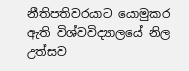නීතිපතිවරයාට යොමුකර  ඇති විශ්වවිද්‍යාලයේ නිල උත්සව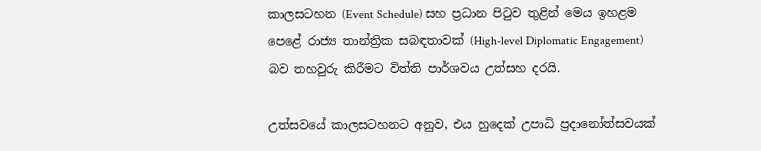කාලසටහන (Event Schedule) සහ ප්‍රධාන පිටුව තුළින් මෙය ඉහළම පෙළේ රාජ්‍ය තාන්ත්‍රික සබඳතාවක් (High-level Diplomatic Engagement) බව තහවුරු කිරීමට විත්ති පාර්ශවය උත්සහ දරයි.

උත්සවයේ කාලසටහනට අනුව, එය හුදෙක් උපාධි ප්‍රදානෝත්සවයක්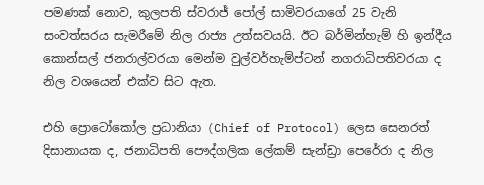පමණක් නොව, කුලපති ස්වරාජ් පෝල් සාමිවරයාගේ 25 වැනි සංවත්සරය සැමරීමේ නිල රාජ්‍ය උත්සවයයි. ඊට බර්මින්හැම් හි ඉන්දීය කොන්සල් ජනරාල්වරයා මෙන්ම වුල්වර්හැම්ප්ටන් නගරාධිපතිවරයා ද නිල වශයෙන් එක්ව සිට ඇත.

එහි ප්‍රොටෝකෝල ප්‍රධානියා (Chief of Protocol) ලෙස සෙනරත් දිසානායක ද, ජනාධිපති පෞද්ගලික ලේකම් සැන්ඩ්‍රා පෙරේරා ද නිල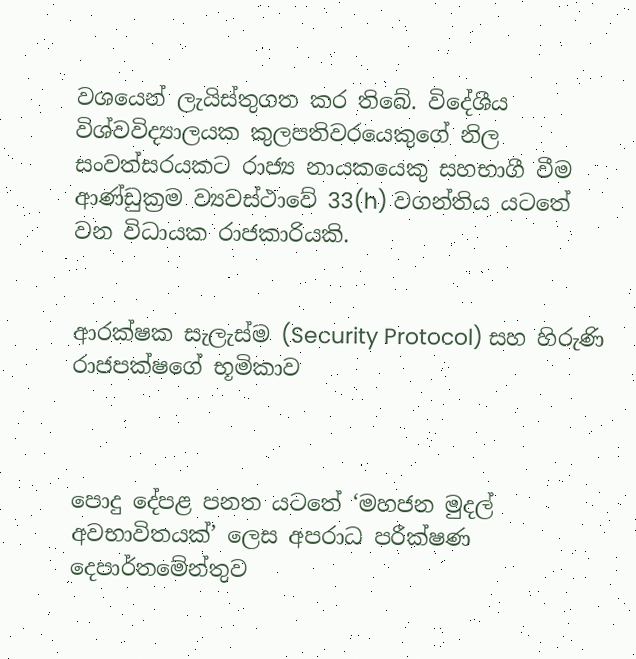වශයෙන් ලැයිස්තුගත කර තිබේ. විදේශීය විශ්වවිද්‍යාලයක කුලපතිවරයෙකුගේ නිල සංවත්සරයකට රාජ්‍ය නායකයෙකු සහභාගී වීම ආණ්ඩුක්‍රම ව්‍යවස්ථාවේ 33(h) වගන්තිය යටතේ වන විධායක රාජකාරියකි.


ආරක්ෂක සැලැස්ම (Security Protocol) සහ හිරුණි රාජපක්ෂගේ භූමිකාව



පොදු දේපළ පනත යටතේ ‘මහජන මුදල් අවභාවිතයක්’ ලෙස අපරාධ පරීක්ෂණ දෙපාර්තමේන්තුව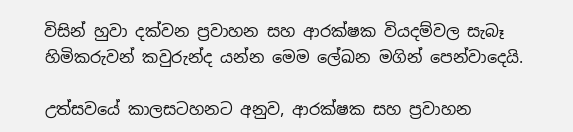විසින් හුවා දක්වන ප්‍රවාහන සහ ආරක්ෂක වියදම්වල සැබෑ හිමිකරුවන් කවුරුන්ද යන්න මෙම ලේඛන මගින් පෙන්වාදෙයි.

උත්සවයේ කාලසටහනට අනුව, ආරක්ෂක සහ ප්‍රවාහන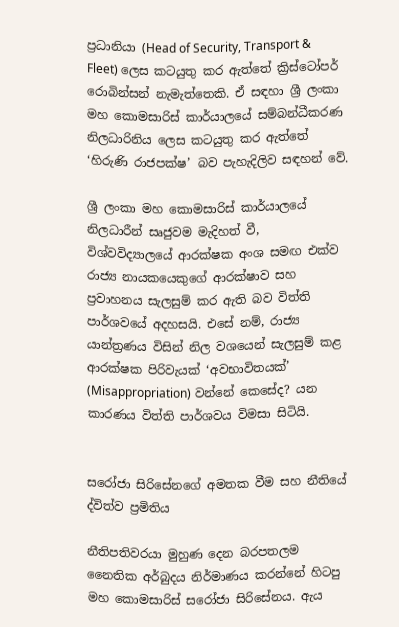ප්‍රධානියා (Head of Security, Transport & Fleet) ලෙස කටයුතු කර ඇත්තේ ක්‍රිස්ටෝපර් රොබින්සන් නැමැත්තෙකි. ඒ සඳහා ශ්‍රී ලංකා මහ කොමසාරිස් කාර්යාලයේ සම්බන්ධීකරණ නිලධාරිනිය ලෙස කටයුතු කර ඇත්තේ ‘හිරුණි රාජපක්ෂ’ බව පැහැදිලිව සඳහන් වේ.

ශ්‍රී ලංකා මහ කොමසාරිස් කාර්යාලයේ නිලධාරීන් සෘජුවම මැදිහත් වී, විශ්වවිද්‍යාලයේ ආරක්ෂක අංශ සමඟ එක්ව රාජ්‍ය නායකයෙකුගේ ආරක්ෂාව සහ ප්‍රවාහනය සැලසුම් කර ඇති බව විත්ති පාර්ශවයේ අදහසයි. එසේ නම්, රාජ්‍ය යාන්ත්‍රණය විසින් නිල වශයෙන් සැලසුම් කළ ආරක්ෂක පිරිවැයක් ‘අවභාවිතයක්’ (Misappropriation) වන්නේ කෙසේද? යන කාරණය විත්ති පාර්ශවය විමසා සිටියි.


සරෝජා සිරිසේනගේ අමතක වීම සහ නීතියේ ද්විත්ව ප්‍රමිතිය

නීතිපතිවරයා මුහුණ දෙන බරපතලම නෛතික අර්බුදය නිර්මාණය කරන්නේ හිටපු මහ කොමසාරිස් සරෝජා සිරිසේනය. ඇය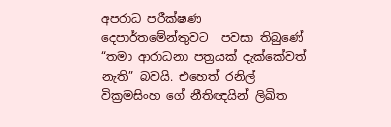අපරාධ පරීක්ෂණ දෙපාර්තමේන්තුවට  පවසා තිබුණේ “තමා ආරාධනා පත්‍රයක් දැක්කේවත් නැති” බවයි. එහෙත් රනිල් වික්‍රමසිංහ ගේ නීතිඥයින් ලිඛිත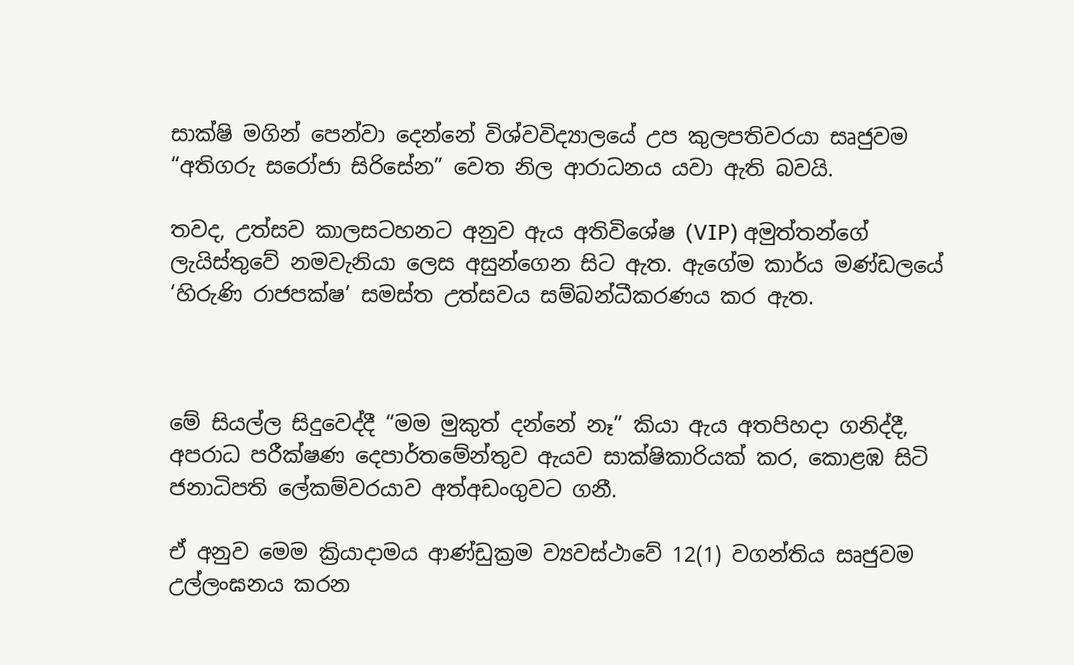සාක්ෂි මගින් පෙන්වා දෙන්නේ විශ්වවිද්‍යාලයේ උප කුලපතිවරයා සෘජුවම “අතිගරු සරෝජා සිරිසේන” වෙත නිල ආරාධනය යවා ඇති බවයි.

තවද, උත්සව කාලසටහනට අනුව ඇය අතිවිශේෂ (VIP) අමුත්තන්ගේ ලැයිස්තුවේ නමවැනියා ලෙස අසුන්ගෙන සිට ඇත. ඇගේම කාර්ය මණ්ඩලයේ ‘හිරුණි රාජපක්ෂ’ සමස්ත උත්සවය සම්බන්ධීකරණය කර ඇත.



මේ සියල්ල සිදුවෙද්දී “මම මුකුත් දන්නේ නෑ” කියා ඇය අතපිහදා ගනිද්දී, අපරාධ පරීක්ෂණ දෙපාර්තමේන්තුව ඇයව සාක්ෂිකාරියක් කර, කොළඹ සිටි ජනාධිපති ලේකම්වරයාව අත්අඩංගුවට ගනී.

ඒ අනුව මෙම ක්‍රියාදාමය ආණ්ඩුක්‍රම ව්‍යවස්ථාවේ 12(1) වගන්තිය සෘජුවම උල්ලංඝනය කරන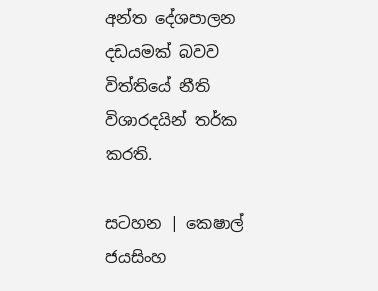අන්ත දේශපාලන දඩයමක් බවව විත්තියේ නීති විශාරදයින් තර්ක කරති.

සටහන | කෙෂාල් ජයසිංහ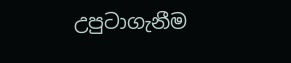උපුටාගැනීම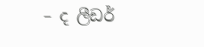– ද ලීඩර්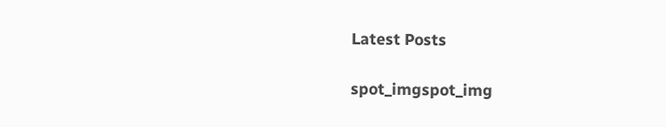Latest Posts

spot_imgspot_img